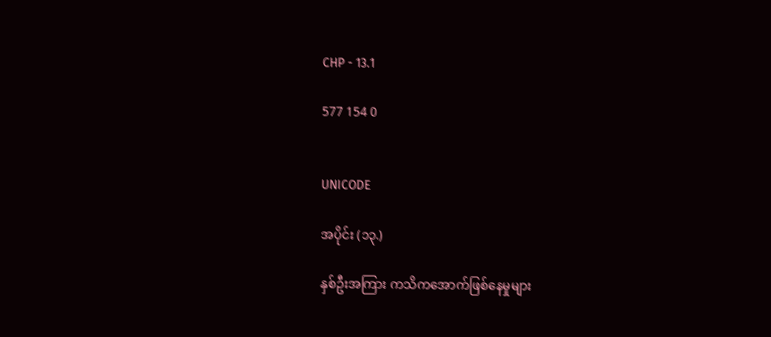CHP - 13.1

577 154 0


UNICODE

အပိုင်း (၁၃.)

နှစ်ဦးအကြား ကသိကအောက်ဖြစ်နေမှုများ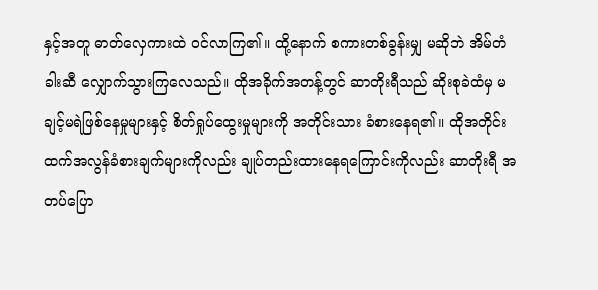နှင့်အတူ ဓာတ်လှေကားထဲ ဝင်လာကြ၏။ ထို့နောက် စကားတစ်ခွန်းမျှ မဆိုဘဲ အိမ်တံခါးဆီ လျှောက်သွားကြလေသည်။ ထိုအခိုက်အတန့်တွင် ဆာတိုးရီသည် ဆိုးစုခဲထံမှ မချင့်မရဲဖြစ်နေမှုများနှင့် စိတ်ရှုပ်ထွေးမှုများကို အတိုင်းသား ခံစားနေရ၏။ ထိုအတိုင်းထက်အလွန်ခံစားချက်များကိုလည်း ချုပ်တည်းထားနေရကြောင်းကိုလည်း ဆာတိုးရီ အတပ်ပြော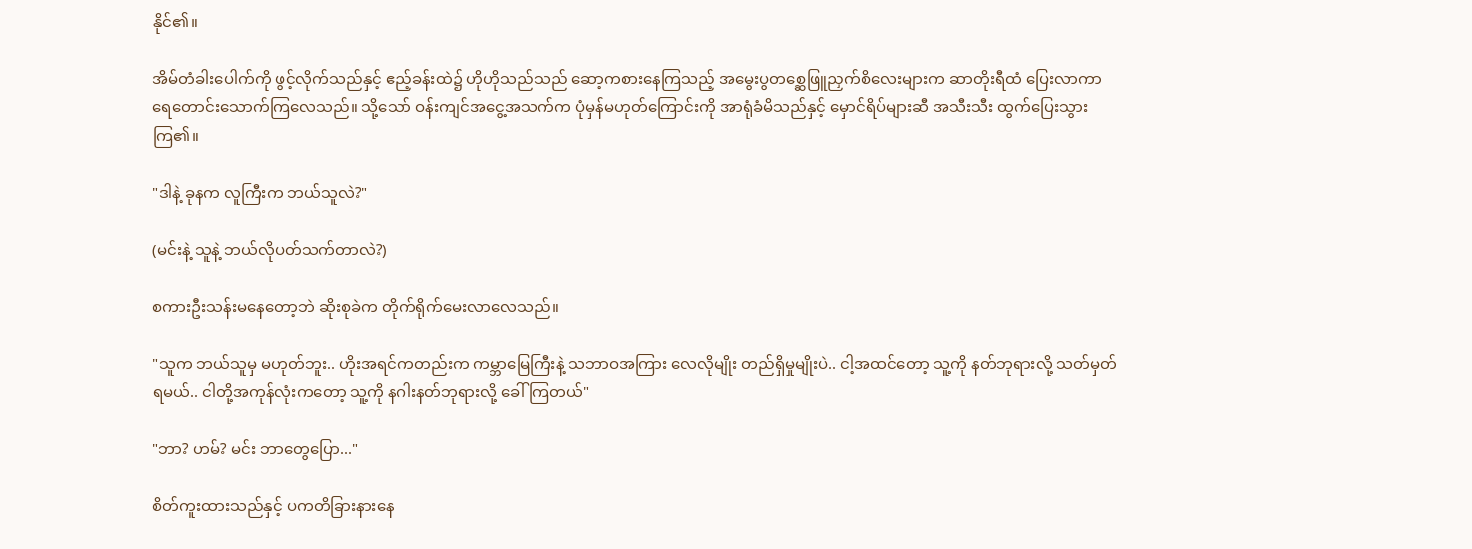နိုင်၏။

အိမ်တံခါးပေါက်ကို ဖွင့်လိုက်သည်နှင့် ဧည့်ခန်းထဲ၌ ဟိုဟိုသည်သည် ဆော့ကစားနေကြသည့် အမွေးပွတစ္ဆေဖြူညှက်စိလေးများက ဆာတိုးရီထံ ပြေးလာကာ ရေတောင်းသောက်ကြလေသည်။ သို့သော် ဝန်းကျင်အငွေ့အသက်က ပုံမှန်မဟုတ်ကြောင်းကို အာရုံခံမိသည်နှင့် မှောင်ရိပ်များဆီ အသီးသီး ထွက်ပြေးသွားကြ၏။

"ဒါနဲ့ ခုနက လူကြီးက ဘယ်သူလဲ?"

(မင်းနဲ့ သူနဲ့ ဘယ်လိုပတ်သက်တာလဲ?)

စကားဦးသန်းမနေတော့ဘဲ ဆိုးစုခဲက တိုက်ရိုက်မေးလာလေသည်။

"သူက ဘယ်သူမှ မဟုတ်ဘူး.. ဟိုးအရင်ကတည်းက ကမ္ဘာမြေကြီးနဲ့ သဘာဝအကြား လေလိုမျိုး တည်ရှိမှုမျိုးပဲ.. ငါ့အထင်တော့ သူ့ကို နတ်ဘုရားလို့ သတ်မှတ်ရမယ်.. ငါတို့အကုန်လုံးကတော့ သူ့ကို နဂါးနတ်ဘုရားလို့ ခေါ်ကြတယ်"

"ဘာ? ဟမ်? မင်း ဘာတွေပြော..."

စိတ်ကူးထားသည်နှင့် ပကတိခြားနားနေ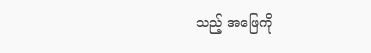သည့် အဖြေကို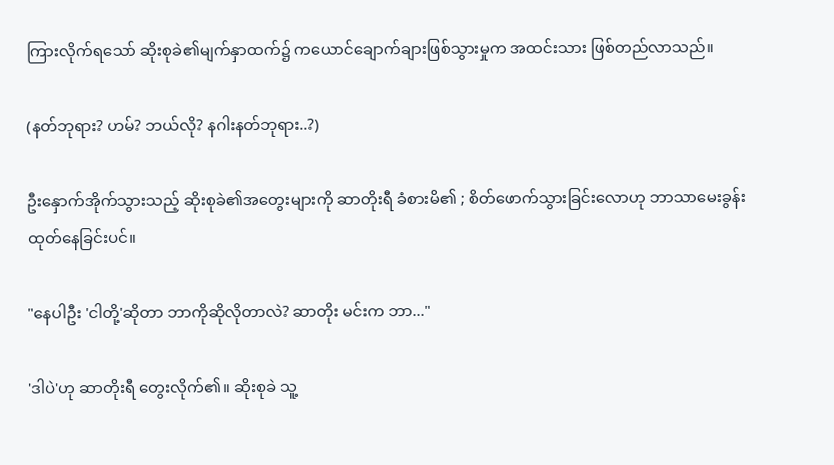ကြားလိုက်ရသော် ဆိုးစုခဲ၏မျက်နှာထက်၌ ကယောင်ချောက်ချားဖြစ်သွားမှုက အထင်းသား ဖြစ်တည်လာသည်။

(နတ်ဘုရား? ဟမ်? ဘယ်လို? နဂါးနတ်ဘုရား..?)

ဦးနှောက်အိုက်သွားသည့် ဆိုးစုခဲ၏အတွေးများကို ဆာတိုးရီ ခံစားမိ၏ ; စိတ်ဖောက်သွားခြင်းလောဟု ဘာသာမေးခွန်းထုတ်နေခြင်းပင်။

"နေပါဦး 'ငါတို့'ဆိုတာ ဘာကိုဆိုလိုတာလဲ? ဆာတိုး မင်းက ဘာ..."

'ဒါပဲ'ဟု ဆာတိုးရီ တွေးလိုက်၏။ ဆိုးစုခဲ သူ့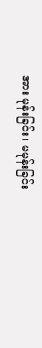အား မုန်းခြင်း၊ မမုန်းခြင်း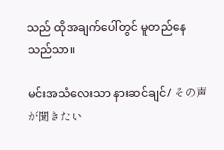သည် ထိုအချက်ပေါ်တွင် မူတည်နေသည်သာ။

မင်းအသံလေးသာ နားဆင်ချင်/ その声が聞きたい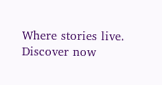Where stories live. Discover now